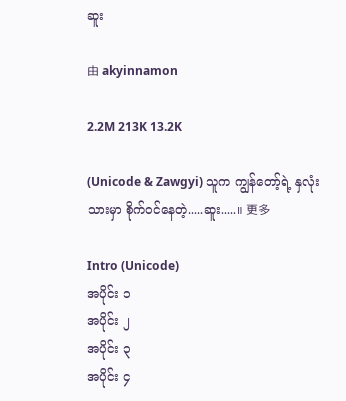ဆူး

由 akyinnamon

2.2M 213K 13.2K

(Unicode & Zawgyi) သူက ကျွန်တော့်ရဲ့ နှလုံးသားမှာ စိုက်ဝင်နေတဲ့.....ဆူး.....။ 更多

Intro (Unicode)
အပိုင်း ၁
အပိုင်း ၂
အပိုင်း ၃
အပိုင်း ၄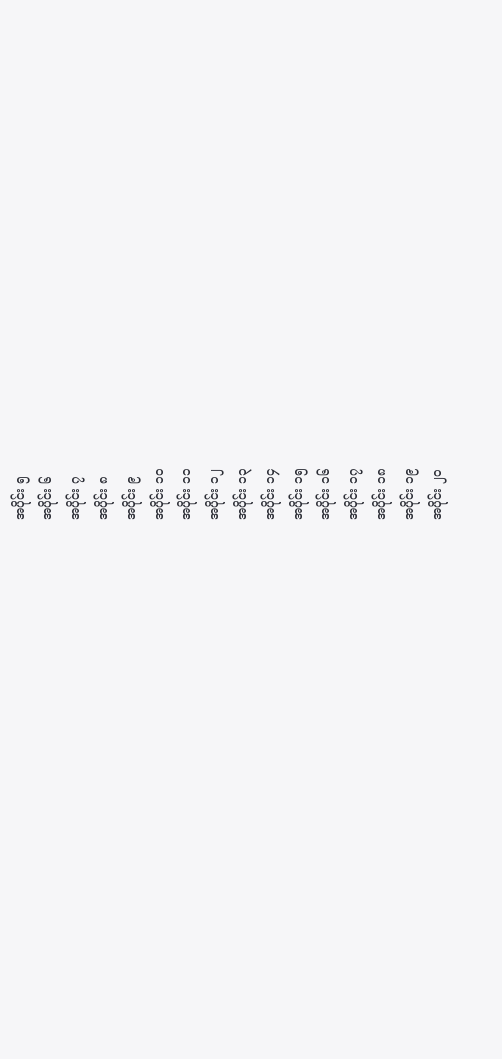အပိုင်း ၅
အပိုင်း ၆
အပိုင်း ၇
အပိုင်း ၈
အပိုင်း ၉
အပိုင်း ၁၀
အပိုင်း ၁၁
အပိုင်း ၁၂
အပိုင်း ၁၃
အပိုင်း ၁၄
အပိုင်း ၁၅
အပိုင်း ၁၆
အပိုင်း ၁၇
အပိုင်း ၁၈
အပိုင်း ၁၉
အပိုင်း ၂၀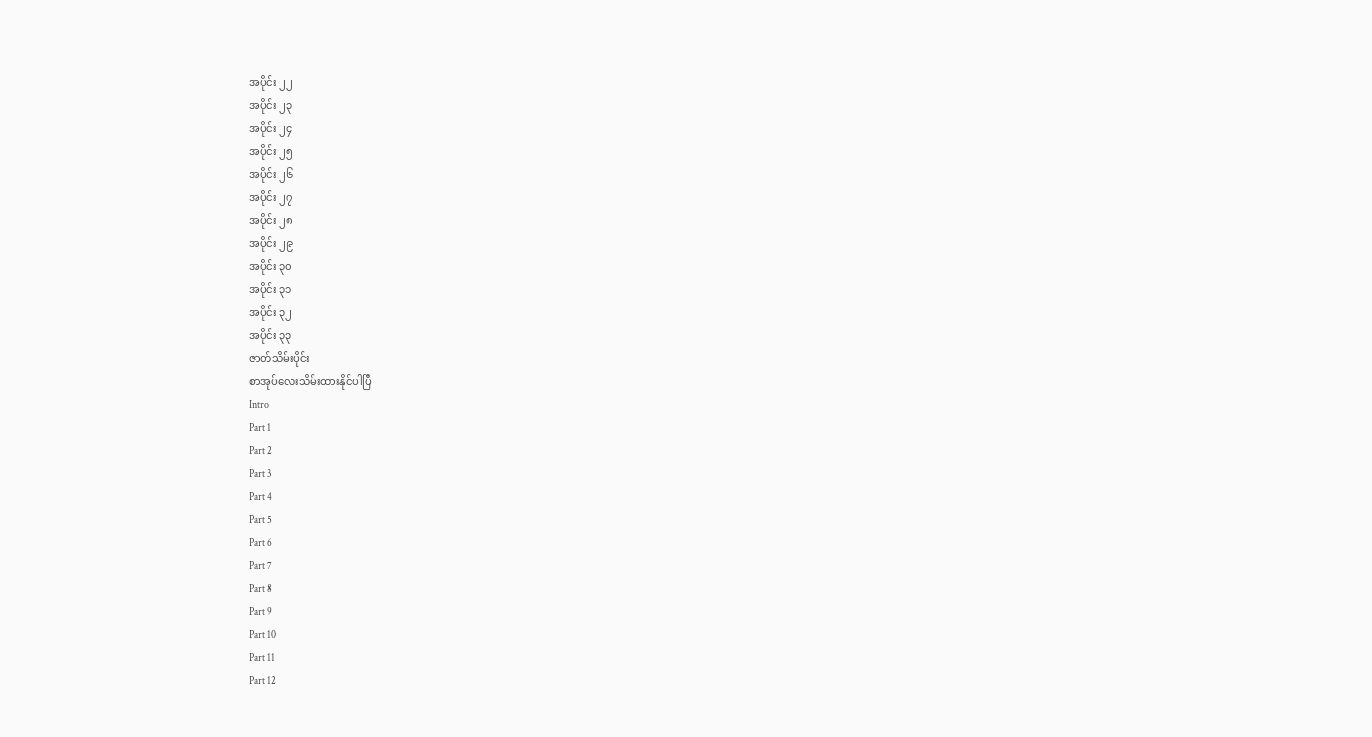အပိုင်း ၂၂
အပိုင်း ၂၃
အပိုင်း ၂၄
အပိုင်း ၂၅
အပိုင်း ၂၆
အပိုင်း ၂၇
အပိုင်း ၂၈
အပိုင်း ၂၉
အပိုင်း ၃၀
အပိုင်း ၃၁
အပိုင်း ၃၂
အပိုင်း ၃၃
ဇာတ်သိမ်းပိုင်း
စာအုပ်လေးသိမ်းထားနိုင်ပါပြီ
Intro
Part 1
Part 2
Part 3
Part 4
Part 5
Part 6
Part 7
Part 8
Part 9
Part 10
Part 11
Part 12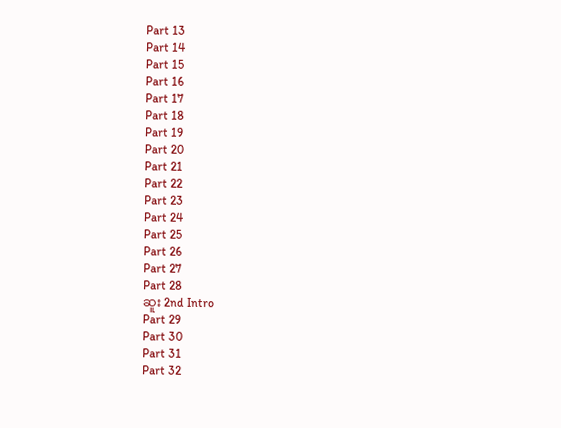Part 13
Part 14
Part 15
Part 16
Part 17
Part 18
Part 19
Part 20
Part 21
Part 22
Part 23
Part 24
Part 25
Part 26
Part 27
Part 28
ဆူး 2nd Intro
Part 29
Part 30
Part 31
Part 32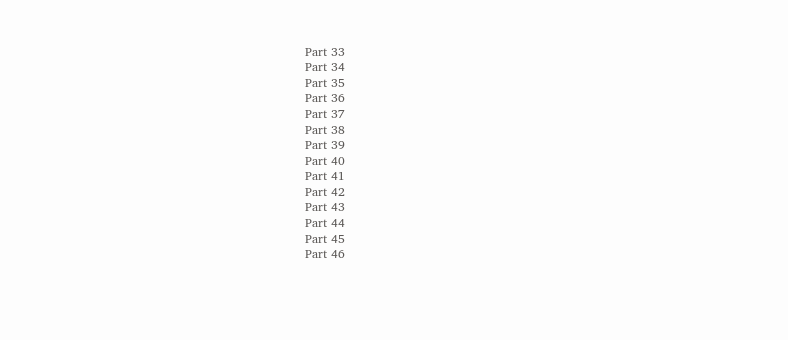Part 33
Part 34
Part 35
Part 36
Part 37
Part 38
Part 39
Part 40
Part 41
Part 42
Part 43
Part 44
Part 45
Part 46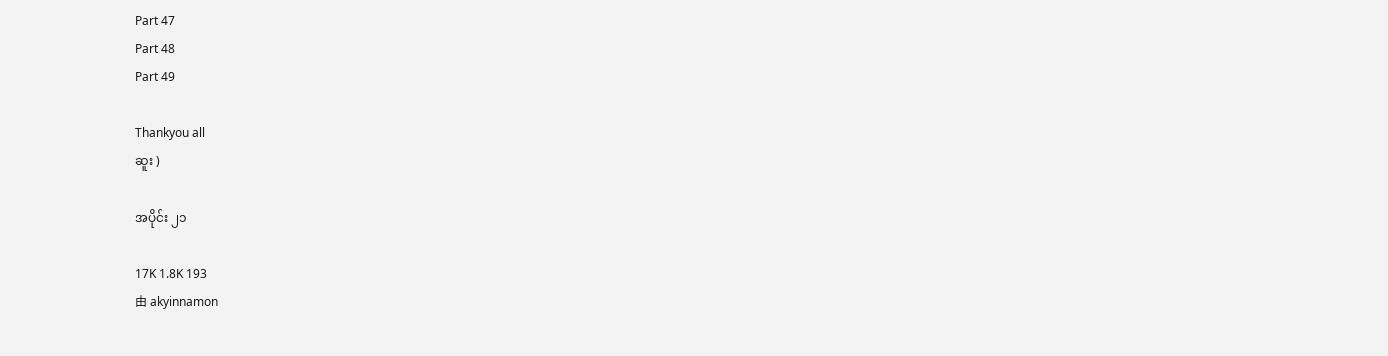Part 47
Part 48
Part 49

Thankyou all
ဆူး )

အပိုင်း ၂၁

17K 1.8K 193
由 akyinnamon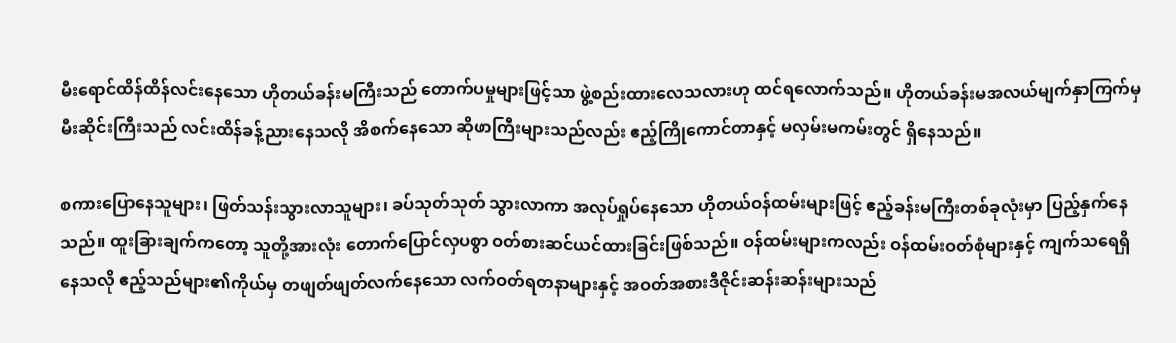မီးရောင်ထိန်ထိန်လင်းနေသော ဟိုတယ်ခန်းမကြီးသည် တောက်ပမှုများဖြင့်သာ ဖွဲ့စည်းထားလေသလားဟု ထင်ရလောက်သည်။ ဟိုတယ်ခန်းမအလယ်မျက်နှာကြက်မှ မီးဆိုင်းကြီးသည် လင်းထိန်ခန့်ညားနေသလို အိစက်နေသော ဆိုဖာကြီးများသည်လည်း ဧည့်ကြိုကောင်တာနှင့် မလှမ်းမကမ်းတွင် ရှိနေသည်။

စကားပြောနေသူများ၊ ဖြတ်သန်းသွားလာသူများ၊ ခပ်သုတ်သုတ် သွားလာကာ အလုပ်ရှုပ်နေသော ဟိုတယ်ဝန်ထမ်းများဖြင့် ဧည့်ခန်းမကြီးတစ်ခုလုံးမှာ ပြည့်နှက်နေသည်။ ထူးခြားချက်ကတော့ သူတို့အားလုံး တောက်ပြောင်လှပစွာ ဝတ်စားဆင်ယင်ထားခြင်းဖြစ်သည်။ ဝန်ထမ်းများကလည်း ဝန်ထမ်းဝတ်စုံများနှင့် ကျက်သရေရှိနေသလို ဧည့်သည်များ၏ကိုယ်မှ တဖျတ်ဖျတ်လက်နေသော လက်ဝတ်ရတနာများနှင့် အဝတ်အစားဒီဇိုင်းဆန်းဆန်းများသည်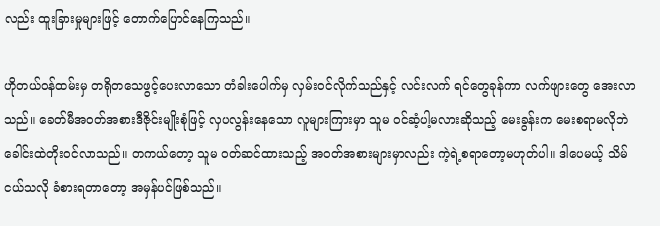လည်း ထူးခြားမှုများဖြင့် တောက်ပြောင်နေကြသည်။

ဟိုတယ်ဝန်ထမ်းမှ တရိုတသေဖွင့်ပေးလာသော တံခါးပေါက်မှ လှမ်းဝင်လိုက်သည်နှင့် လင်းလက် ရင်တွေခုန်ကာ လက်ဖျားတွေ အေးလာသည်။ ခေတ်မီအဝတ်အစားဒီဇိုင်းမျိုးစုံဖြင့် လှပလွန်းနေသော လူများကြားမှာ သူမ ဝင်ဆံ့ပါ့မလားဆိုသည့် မေးခွန်းက မေးစရာမလိုဘဲ ခေါင်းထဲတိုးဝင်လာသည်။ တကယ်တော့ သူမ ဝတ်ဆင်ထားသည့် အဝတ်အစားများမှာလည်း ကဲ့ရဲ့စရာတော့မဟုတ်ပါ။ ဒါပေမယ့် သိမ်ငယ်သလို ခံစားရတာတော့ အမှန်ပင်ဖြစ်သည်။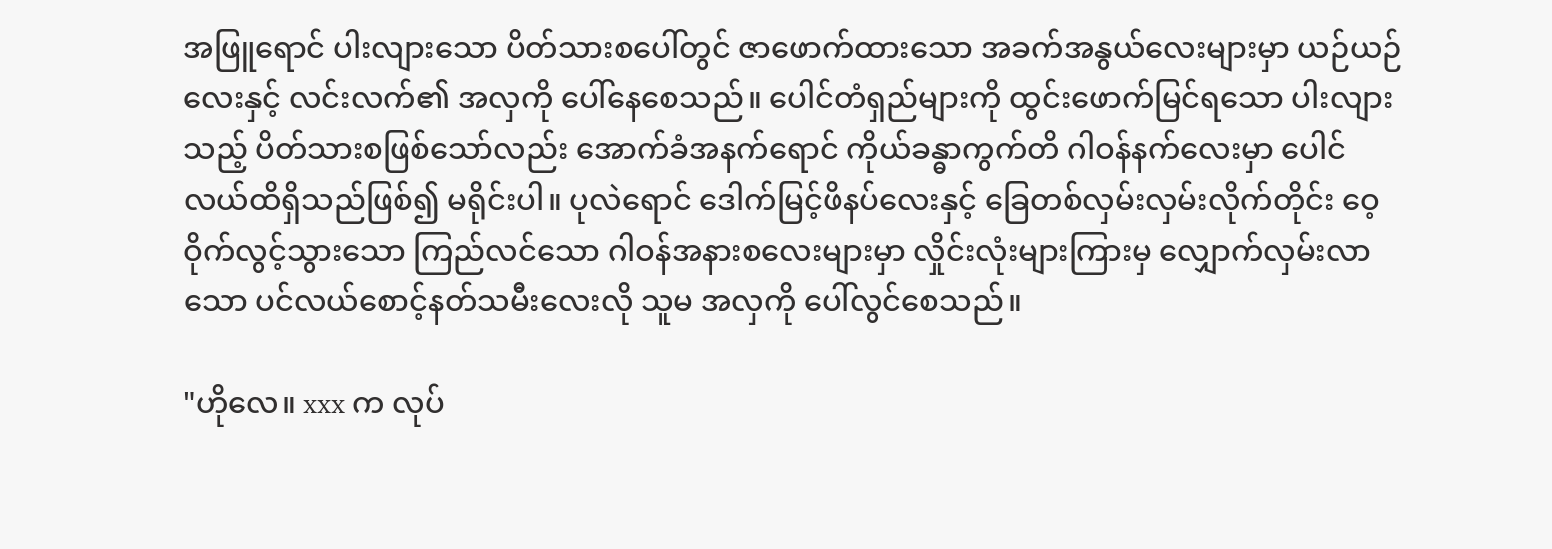အဖြူရောင် ပါးလျားသော ပိတ်သားစပေါ်တွင် ဇာဖောက်ထားသော အခက်အနွယ်လေးများမှာ ယဉ်ယဉ်လေးနှင့် လင်းလက်၏ အလှကို ပေါ်နေစေသည်။ ပေါင်တံရှည်များကို ထွင်းဖောက်မြင်ရသော ပါးလျားသည့် ပိတ်သားစဖြစ်သော်လည်း အောက်ခံအနက်ရောင် ကိုယ်ခန္ဓာကွက်တိ ဂါဝန်နက်လေးမှာ ပေါင်လယ်ထိရှိသည်ဖြစ်၍ မရိုင်းပါ။ ပုလဲရောင် ဒေါက်မြင့်ဖိနပ်လေးနှင့် ခြေတစ်လှမ်းလှမ်းလိုက်တိုင်း ဝေ့ဝိုက်လွင့်သွားသော ကြည်လင်သော ဂါဝန်အနားစလေးများမှာ လှိုင်းလုံးများကြားမှ လျှောက်လှမ်းလာသော ပင်လယ်စောင့်နတ်သမီးလေးလို သူမ အလှကို ပေါ်လွင်စေသည်။

"ဟိုလေ။ xxx က လုပ်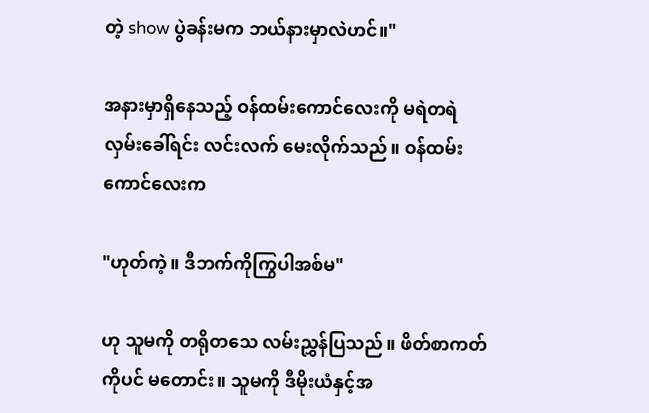တဲ့ show ပွဲခန်းမက ဘယ်နားမှာလဲဟင်။"

အနားမှာရှိနေသည့် ဝန်ထမ်းကောင်လေးကို မရဲတရဲလှမ်းခေါ်ရင်း လင်းလက် မေးလိုက်သည်။ ဝန်ထမ်းကောင်လေးက

"ဟုတ်ကဲ့။ ဒီဘက်ကိုကြွပါအစ်မ"

ဟု သူမကို တရိုတသေ လမ်းညွှန်ပြသည်။ ဖိတ်စာကတ်ကိုပင် မတောင်း။ သူမကို ဒီမိုးယံနှင့်အ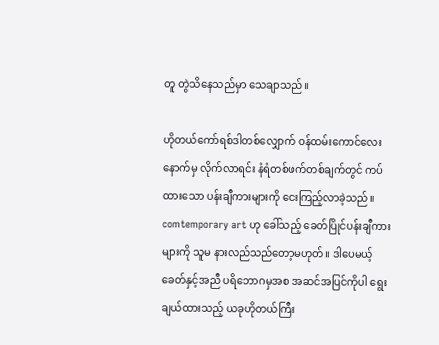တူ တွဲသိနေသည်မှာ သေချာသည်။

ဟိုတယ်ကော်ရစ်ဒါတစ်လျှောက် ဝန်ထမ်းကောင်လေးနောက်မှ လိုက်လာရင်း နံရံတစ်ဖက်တစ်ချက်တွင် ကပ်ထားသော ပန်းချီကားများကို ငေးကြည့်လာခဲ့သည်။ comtemporary art ဟု ခေါ်သည့် ခေတ်ပြိုင်ပန်းချီကားများကို သူမ နားလည်သည်တော့မဟုတ်။ ဒါပေမယ့် ခေတ်နှင့်အညီ ပရိဘောဂမှအစ အဆင်အပြင်ကိုပါ ရွေးချယ်ထားသည့် ယခုဟိုတယ်ကြီး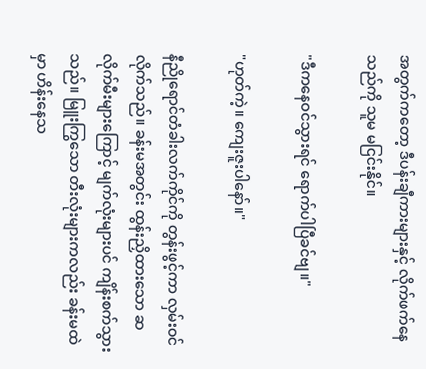အတွက်ကတော့ ဒီပန်းချီကားများနှင့် လိုက်ဖက်နေသည်ကို သူမ မငြင်းနိုင်။

"ဒီကနေဝင်သွားရင် ရောက်ပါပြီခင်ဗျ။"

"ဟုတ်ကဲ့။ ကျေးဇူးပါနော်။"

နီညိုရောင်တံခါးလက်ကိုင်ကို တွန်းဖွင့်ကာ လှမ်းဝင်လိုက်သည်။ ခန်းမအတွင်း ထွန်းညှိထားသော ဆလိုက်မီးများကြောင့် မျက်လုံးများပင် ကျိန်းစက်သွားသည်။ မြူးကြွသော တီးလုံးများကလည်း ခန်းမထဲမှာ ဟိန်းနေသ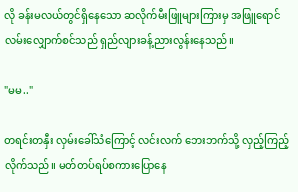လို ခန်းမလယ်တွင်ရှိနေသော ဆလိုက်မီးဖြူများကြားမှ အဖြူရောင် လမ်းလျှောက်စင်သည် ရှည်လျားခန့်ညားလွန်းနေသည်။

"မမ.."

တရင်းတနှီး လှမ်းခေါ်သံကြောင့် လင်းလက် ဘေးဘက်သို့ လှည့်ကြည့်လိုက်သည်။ မတ်တပ်ရပ်စကားပြောနေ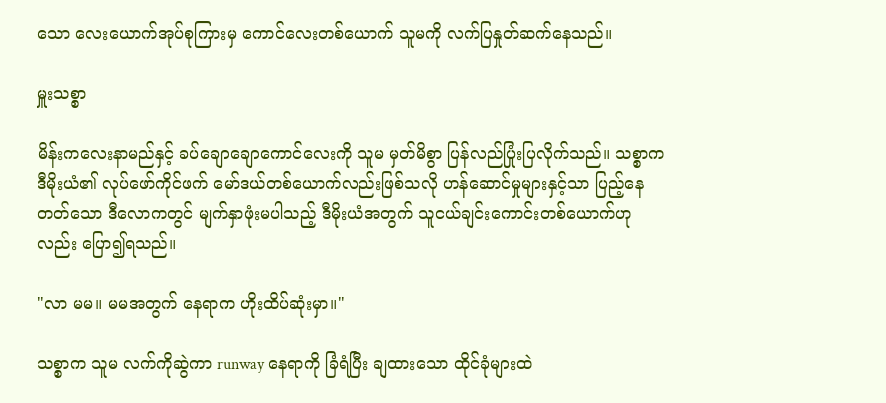သော လေးယောက်အုပ်စုကြားမှ ကောင်လေးတစ်ယောက် သူမကို လက်ပြနှုတ်ဆက်နေသည်။

မှူးသစ္စာ

မိန်းကလေးနာမည်နှင့် ခပ်ချောချောကောင်လေးကို သူမ မှတ်မိစွာ ပြန်လည်ပြုံးပြလိုက်သည်။ သစ္စာက ဒီမိုးယံ၏ လုပ်ဖော်ကိုင်ဖက် မော်ဒယ်တစ်ယောက်လည်းဖြစ်သလို ဟန်ဆောင်မှုများနှင့်သာ ပြည့်နေတတ်သော ဒီလောကတွင် မျက်နှာဖုံးမပါသည့် ဒီမိုးယံအတွက် သူငယ်ချင်းကောင်းတစ်ယောက်ဟုလည်း ပြော၍ရသည်။

"လာ မမ။ မမအတွက် နေရာက ဟိုးထိပ်ဆုံးမှာ။"

သစ္စာက သူမ လက်ကိုဆွဲကာ runway နေရာကို ခြံရံပြီး ချထားသော ထိုင်ခုံများထဲ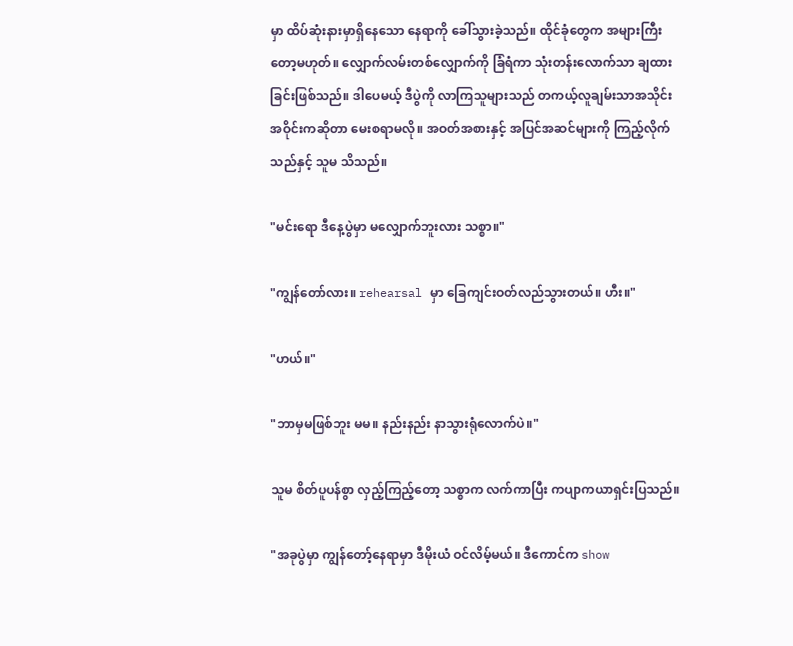မှာ ထိပ်ဆုံးနားမှာရှိနေသော နေရာကို ခေါ်သွားခဲ့သည်။ ထိုင်ခုံတွေက အများကြီးတော့မဟုတ်။ လျှောက်လမ်းတစ်လျှောက်ကို ခြံရံကာ သုံးတန်းလောက်သာ ချထားခြင်းဖြစ်သည်။ ဒါပေမယ့် ဒီပွဲကို လာကြသူများသည် တကယ့်လူချမ်းသာအသိုင်းအဝိုင်းကဆိုတာ မေးစရာမလို။ အဝတ်အစားနှင့် အပြင်အဆင်များကို ကြည့်လိုက်သည်နှင့် သူမ သိသည်။

"မင်းရော ဒီနေ့ပွဲမှာ မလျှောက်ဘူးလား သစ္စာ။"

"ကျွန်တော်လား။ rehearsal မှာ ခြေကျင်းဝတ်လည်သွားတယ်။ ဟီး။"

"ဟယ်။"

"ဘာမှမဖြစ်ဘူး မမ။ နည်းနည်း နာသွားရုံလောက်ပဲ။"

သူမ စိတ်ပူပန်စွာ လှည့်ကြည့်တော့ သစ္စာက လက်ကာပြီး ကပျာကယာရှင်းပြသည်။

"အခုပွဲမှာ ကျွန်တော့်နေရာမှာ ဒီမိုးယံ ဝင်လိမ့်မယ်။ ဒီကောင်က show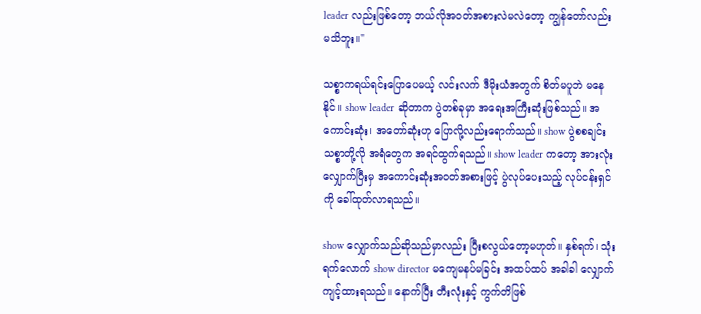leader လည်းဖြစ်တော့ ဘယ်လိုအဝတ်အစားလဲမလဲတော့ ကျွန်တော်လည်း မသိဘူး။"

သစ္စာကရယ်ရင်းပြောပေမယ့် လင်းလက် ဒီမိုးယံအတွက် စိတ်မပူဘဲ မနေနိုင်။ show leader ဆိုတာက ပွဲတစ်ခုမှာ အရေးအကြီးဆုံးဖြစ်သည်။ အကောင်းဆုံး၊ အတော်ဆုံးဟု ပြောလို့လည်းရောက်သည်။ show ပွဲစစချင်း သစ္စာတို့လို အရံတွေက အရင်ထွက်ရသည်။ show leader ကတော့ အားလုံးလျှောက်ပြီးမှ အကောင်းဆုံးအဝတ်အစားဖြင့် ပွဲလုပ်ပေးသည့် လုပ်ငန်းရှင်ကို ခေါ်ထုတ်လာရသည်။

show လျှောက်သည်ဆိုသည်မှာလည်း ပြီးစလွယ်တော့မဟုတ်။ နှစ်ရက်၊ သုံးရက်လောက် show director မကျေမနပ်မခြင်း အထပ်ထပ် အခါခါ လျှောက်ကျင့်ထားရသည်။ နောက်ပြီး တီးလုံးနှင့် ကွက်တိဖြစ်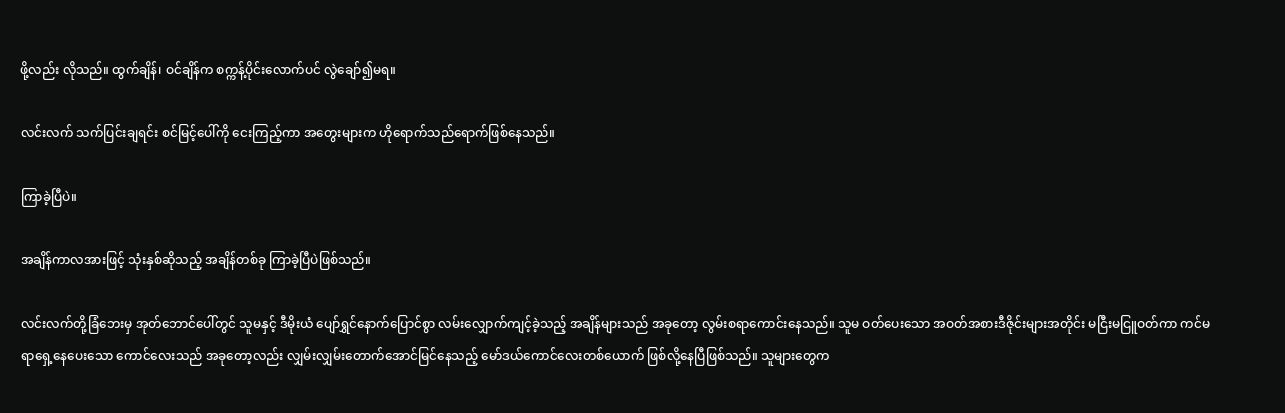ဖို့လည်း လိုသည်။ ထွက်ချိန်၊ ဝင်ချိန်က စက္ကန့်ပိုင်းလောက်ပင် လွဲချော်၍မရ။

လင်းလက် သက်ပြင်းချရင်း စင်မြင့်ပေါ်ကို ငေးကြည့်ကာ အတွေးများက ဟိုရောက်သည်ရောက်ဖြစ်နေသည်။

ကြာခဲ့ပြီပဲ။

အချိန်ကာလအားဖြင့် သုံးနှစ်ဆိုသည့် အချိန်တစ်ခု ကြာခဲ့ပြီပဲဖြစ်သည်။

လင်းလက်တို့ခြံဘေးမှ အုတ်ဘောင်ပေါ်တွင် သူမနှင့် ဒီမိုးယံ ပျော်ရွှင်နောက်ပြောင်စွာ လမ်းလျှောက်ကျင့်ခဲ့သည့် အချိန်များသည် အခုတော့ လွမ်းစရာကောင်းနေသည်။ သူမ ဝတ်ပေးသော အဝတ်အစားဒီဇိုင်းများအတိုင်း မငြီးမငြူဝတ်ကာ ကင်မရာရှေ့နေပေးသော ကောင်လေးသည် အခုတော့လည်း လျှမ်းလျှမ်းတောက်အောင်မြင်နေသည့် မော်ဒယ်ကောင်လေးတစ်ယောက် ဖြစ်လို့နေပြီဖြစ်သည်။ သူများတွေက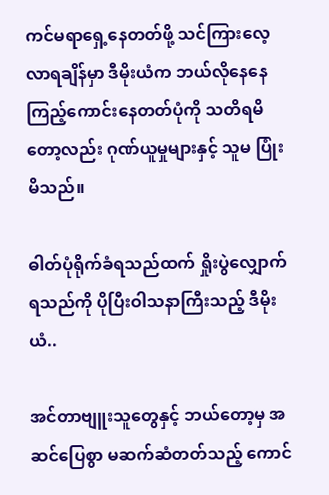ကင်မရာရှေ့နေတတ်ဖို့ သင်ကြားလေ့လာရချိန်မှာ ဒီမိုးယံက ဘယ်လိုနေနေ ကြည့်ကောင်းနေတတ်ပုံကို သတိရမိတော့လည်း ဂုဏ်ယူမှုများနှင့် သူမ ပြုံးမိသည်။

ဓါတ်ပုံရိုက်ခံရသည်ထက် ရှိုးပွဲလျှောက်ရသည်ကို ပိုပြီးဝါသနာကြီးသည့် ဒီမိုးယံ..

အင်တာဗျူးသူတွေနှင့် ဘယ်တော့မှ အဆင်ပြေစွာ မဆက်ဆံတတ်သည့် ကောင်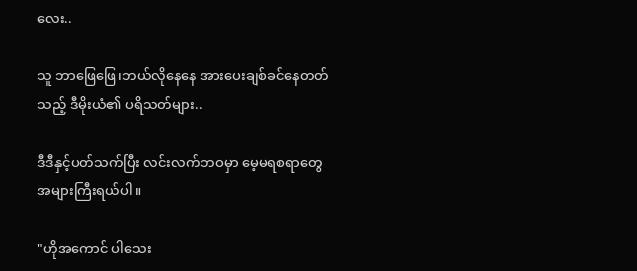လေး..

သူ ဘာဖြေဖြေ၊ဘယ်လိုနေနေ အားပေးချစ်ခင်နေတတ်သည့် ဒီမိုးယံ၏ ပရိသတ်များ..

ဒီဒီနှင့်ပတ်သက်ပြီး လင်းလက်ဘဝမှာ မေ့မရစရာတွေ အများကြီးရယ်ပါ။

"ဟိုအကောင် ပါသေး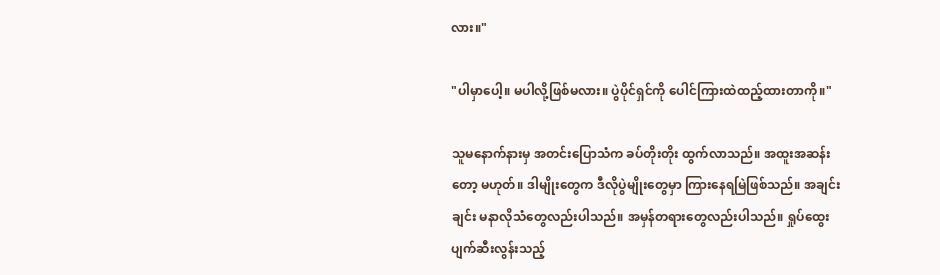လား။"

"ပါမှာပေါ့။ မပါလို့ဖြစ်မလား။ ပွဲပိုင်ရှင်ကို ပေါင်ကြားထဲထည့်ထားတာကို။"

သူမနောက်နားမှ အတင်းပြောသံက ခပ်တိုးတိုး ထွက်လာသည်။ အထူးအဆန်းတော့ မဟုတ်။ ဒါမျိုးတွေက ဒီလိုပွဲမျိုးတွေမှာ ကြားနေရမြဲဖြစ်သည်။ အချင်းချင်း မနာလိုသံတွေလည်းပါသည်။ အမှန်တရားတွေလည်းပါသည်။ ရှုပ်ထွေးပျက်ဆီးလွန်းသည့်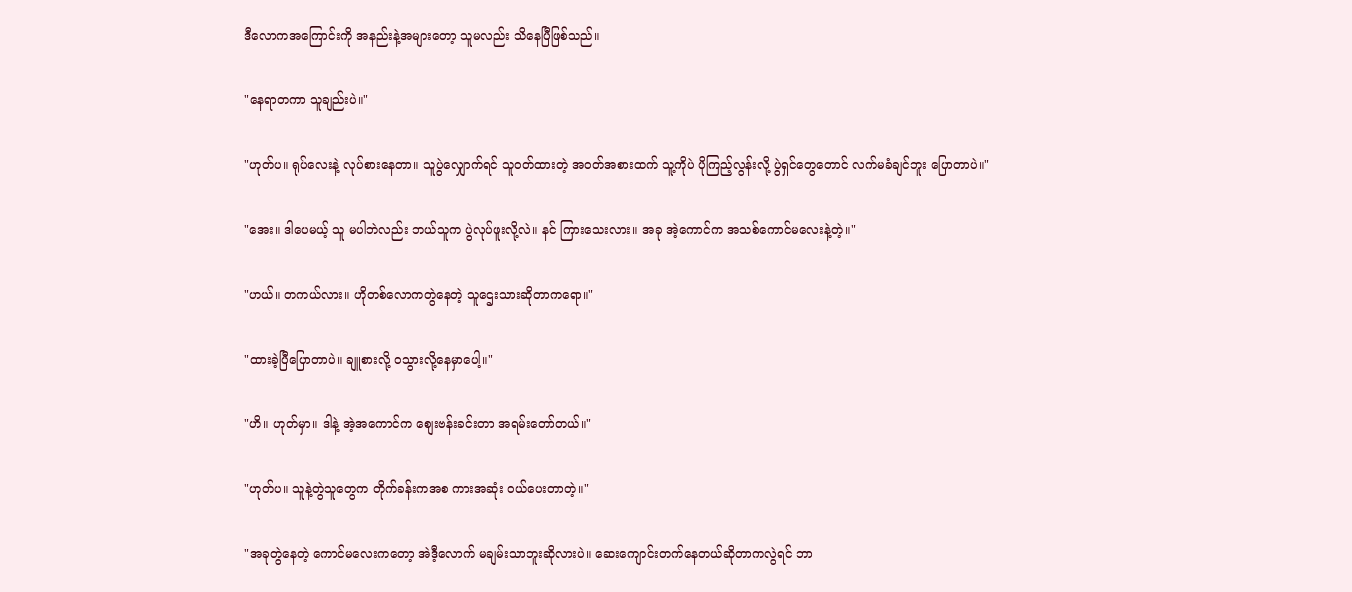ဒီလောကအကြောင်းကို အနည်းနဲ့အများတော့ သူမလည်း သိနေပြီဖြစ်သည်။

"နေရာတကာ သူချည်းပဲ။"

"ဟုတ်ပ။ ရုပ်လေးနဲ့ လုပ်စားနေတာ။ သူပွဲလျှောက်ရင် သူဝတ်ထားတဲ့ အဝတ်အစားထက် သူ့ကိုပဲ ပိုကြည့်လွန်းလို့ ပွဲရှင်တွေတောင် လက်မခံချင်ဘူး ပြောတာပဲ။"

"အေး။ ဒါပေမယ့် သူ မပါဘဲလည်း ဘယ်သူက ပွဲလုပ်ဖူးလို့လဲ။ နင် ကြားသေးလား။ အခု အဲ့ကောင်က အသစ်ကောင်မလေးနဲ့တဲ့။"

"ဟယ်။ တကယ်လား။ ဟိုတစ်လောကတွဲနေတဲ့ သူဌေးသားဆိုတာကရော။"

"ထားခဲ့ပြီပြောတာပဲ။ ချူစားလို့ ဝသွားလို့နေမှာပေါ့။"

"ဟိ။ ဟုတ်မှာ။ ဒါနဲ့ အဲ့အကောင်က စျေးဗန်းခင်းတာ အရမ်းတော်တယ်။"

"ဟုတ်ပ။ သူနဲ့တွဲသူတွေက တိုက်ခန်းကအစ ကားအဆုံး ဝယ်ပေးတာတဲ့။"

"အခုတွဲနေတဲ့ ကောင်မလေးကတော့ အဲဒီ့လောက် မချမ်းသာဘူးဆိုလားပဲ။ ဆေးကျောင်းတက်နေတယ်ဆိုတာကလွဲရင် ဘာ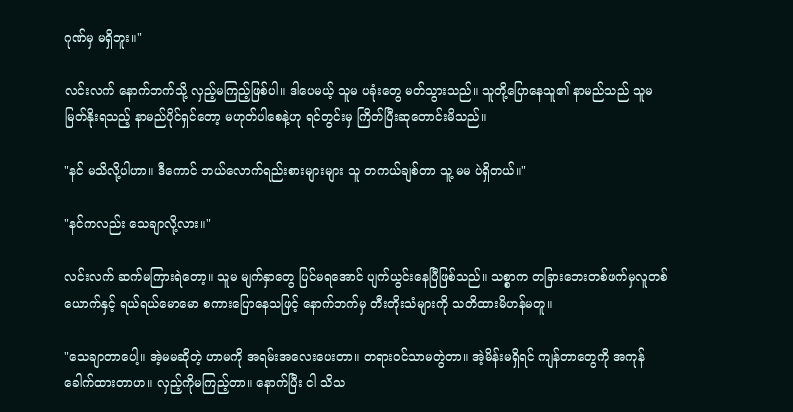ဂုဏ်မှ မရှိဘူး။"

လင်းလက် နောက်ဘက်သို့ လှည့်မကြည့်ဖြစ်ပါ။ ဒါပေမယ့် သူမ ပခုံးတွေ မတ်သွားသည်။ သူတို့ပြောနေသူ၏ နာမည်သည် သူမ မြတ်နိုးရသည့် နာမည်ပိုင်ရှင်တော့ မဟုတ်ပါစေနဲ့ဟု ရင်တွင်းမှ ကြိတ်ပြီးဆုတောင်းမိသည်။

"နင် မသိလို့ပါဟာ။ ဒီကောင် ဘယ်လောက်ရည်းစားများများ သူ တကယ်ချစ်တာ သူ့ မမ ပဲရှိတယ်။"

"နင်ကလည်း သေချာလို့လား။"

လင်းလက် ဆက်မကြားရဲတော့။ သူမ မျက်နှာတွေ ပြင်မရအောင် ပျက်ယွင်းနေပြီဖြစ်သည်။ သစ္စာက တခြားဘေးတစ်ဖက်မှလူတစ်ယောက်နှင့် ရယ်ရယ်မောမော စကားပြောနေသဖြင့် နောက်ဘက်မှ တီးတိုးသံများကို သတိထားမိဟန်မတူ။

"သေချာတာပေါ့။ အဲ့မမဆိုတဲ့ ဟာမကို အရမ်းအလေးပေးတာ။ တရားဝင်သာမတွဲတာ။ အဲ့မိန်းမရှိရင် ကျန်တာတွေကို အကုန်ခေါက်ထားတာဟ။ လှည့်ကိုမကြည့်တာ။ နောက်ပြီး ငါ သိသ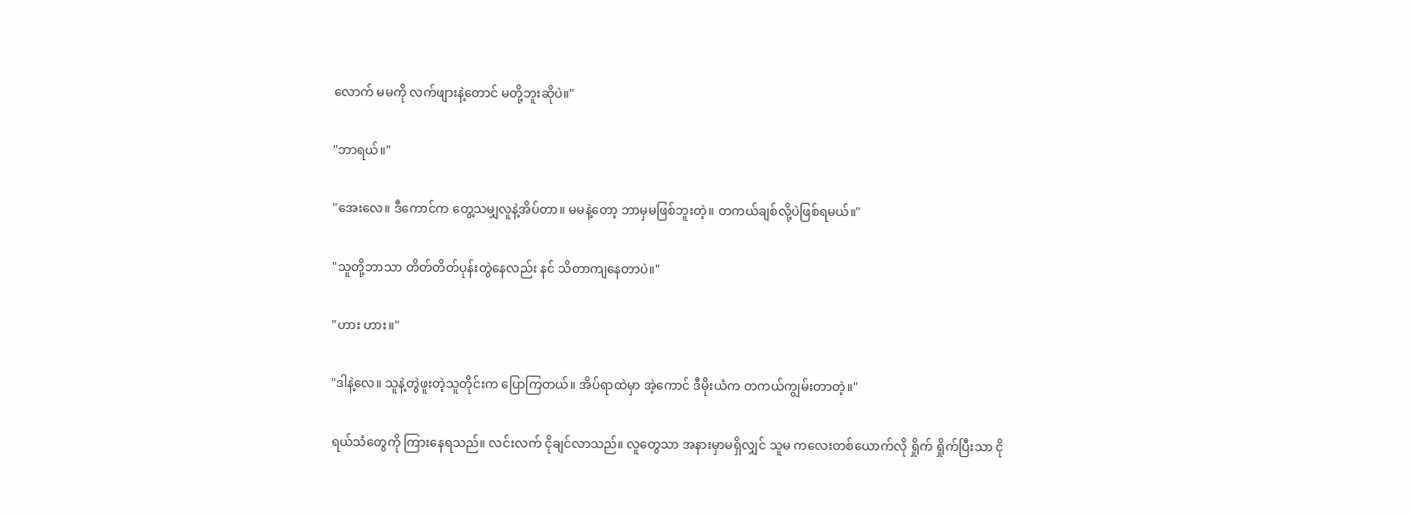လောက် မမကို လက်ဖျားနဲ့တောင် မတို့ဘူးဆိုပဲ။"

"ဘာရယ်။"

"အေးလေ။ ဒီကောင်က တွေ့သမျှလူနဲ့အိပ်တာ။ မမနဲ့တော့ ဘာမှမဖြစ်ဘူးတဲ့။ တကယ်ချစ်လို့ပဲဖြစ်ရမယ်။"

"သူတို့ဘာသာ တိတ်တိတ်ပုန်းတွဲနေလည်း နင် သိတာကျနေတာပဲ။"

"ဟား ဟား။"

"ဒါနဲ့လေ။ သူနဲ့တွဲဖူးတဲ့သူတိုင်းက ပြောကြတယ်။ အိပ်ရာထဲမှာ အဲ့ကောင် ဒီမိုးယံက တကယ်ကျွမ်းတာတဲ့။"

ရယ်သံတွေကို ကြားနေရသည်။ လင်းလက် ငိုချင်လာသည်။ လူတွေသာ အနားမှာမရှိလျှင် သူမ ကလေးတစ်ယောက်လို ရှိုက် ရှိုက်ပြီးသာ ငို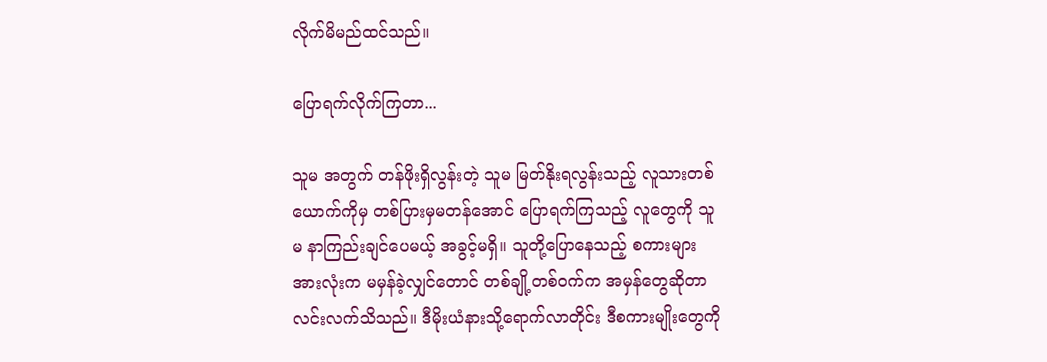လိုက်မိမည်ထင်သည်။

ပြောရက်လိုက်ကြတာ...

သူမ အတွက် တန်ဖိုးရှိလွန်းတဲ့ သူမ မြတ်နိုးရလွန်းသည့် လူသားတစ်ယောက်ကိုမှ တစ်ပြားမှမတန်အောင် ပြောရက်ကြသည့် လူတွေကို သူမ နာကြည်းချင်ပေမယ့် အခွင့်မရှိ။ သူတို့ပြောနေသည့် စကားများ အားလုံးက မမှန်ခဲ့လျှင်တောင် တစ်ချို့တစ်ဝက်က အမှန်တွေဆိုတာ လင်းလက်သိသည်။ ဒီမိုးယံနားသို့ရောက်လာတိုင်း ဒီစကားမျိုးတွေကို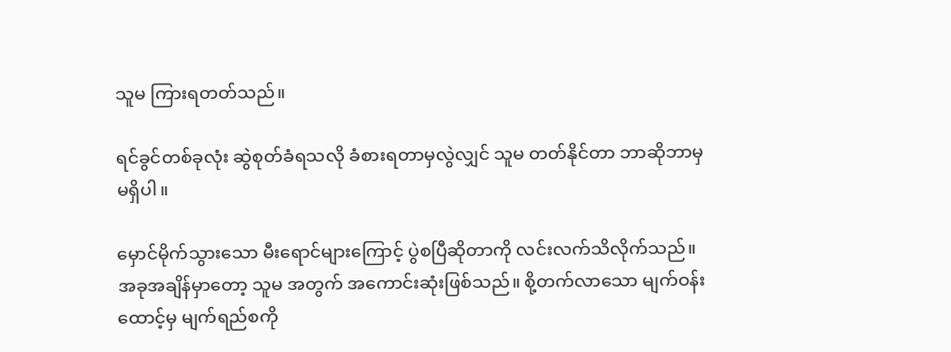သူမ ကြားရတတ်သည်။

ရင်ခွင်တစ်ခုလုံး ဆွဲစုတ်ခံရသလို ခံစားရတာမှလွဲလျှင် သူမ တတ်နိုင်တာ ဘာဆိုဘာမှ မရှိပါ။

မှောင်မိုက်သွားသော မီးရောင်များကြောင့် ပွဲစပြီဆိုတာကို လင်းလက်သိလိုက်သည်။ အခုအချိန်မှာတော့ သူမ အတွက် အကောင်းဆုံးဖြစ်သည်။ စို့တက်လာသော မျက်ဝန်းထောင့်မှ မျက်ရည်စကို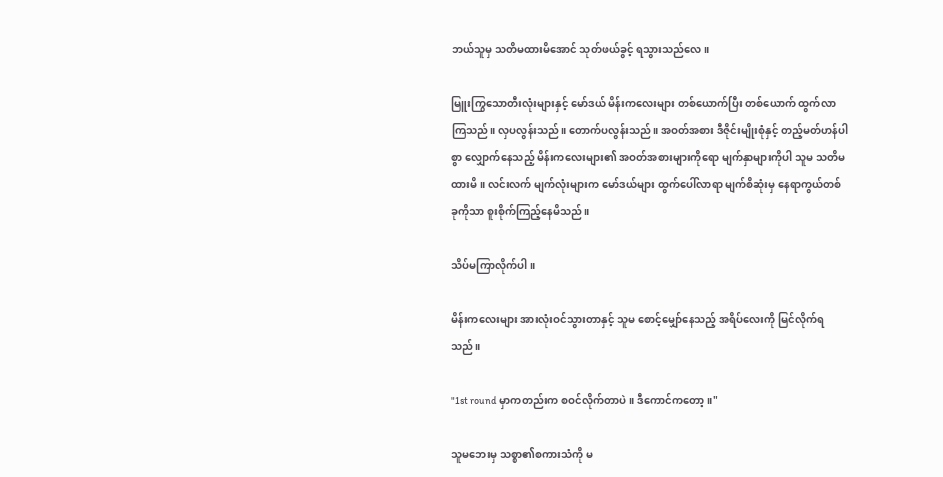ဘယ်သူမှ သတိမထားမိအောင် သုတ်ဖယ်ခွင့် ရသွားသည်လေ။

မြူးကြွသောတီးလုံးများနှင့် မော်ဒယ် မိန်းကလေးများ တစ်ယောက်ပြီး တစ်ယောက် ထွက်လာကြသည်။ လှပလွန်းသည်။ တောက်ပလွန်းသည်။ အဝတ်အစား ဒီဇိုင်းမျိုးစုံနှင့် တည့်မတ်ဟန်ပါစွာ လျှောက်နေသည့် မိန်းကလေးများ၏ အဝတ်အစားများကိုရော မျက်နှာများကိုပါ သူမ သတိမထားမိ။ လင်းလက် မျက်လုံးများက မော်ဒယ်များ ထွက်ပေါ်လာရာ မျက်စိဆုံးမှ နေရာကွယ်တစ်ခုကိုသာ စူးစိုက်ကြည့်နေမိသည်။

သိပ်မကြာလိုက်ပါ။

မိန်းကလေးများ အားလုံးဝင်သွားတာနှင့် သူမ စောင့်မျှော်နေသည့် အရိပ်လေးကို မြင်လိုက်ရသည်။

"1st round မှာကတည်းက စဝင်လိုက်တာပဲ။ ဒီကောင်ကတော့။"

သူမဘေးမှ သစ္စာ၏စကားသံကို မ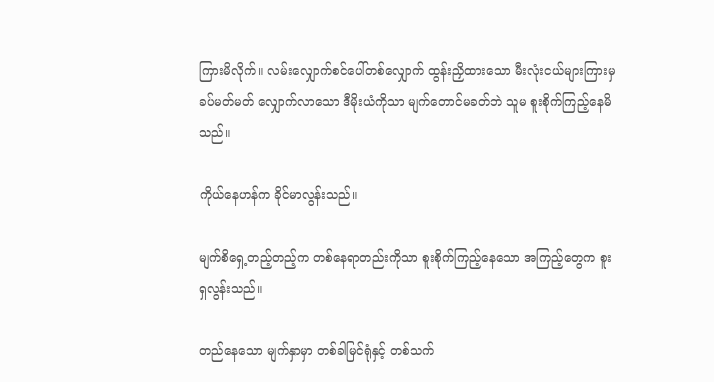ကြားမိလိုက်။ လမ်းလျှောက်စင်ပေါ်တစ်လျှောက် ထွန်းညှိထားသော မီးလုံးငယ်များကြားမှ ခပ်မတ်မတ် လျှောက်လာသော ဒီမိုးယံကိုသာ မျက်တောင်မခတ်ဘဲ သူမ စူးစိုက်ကြည့်နေမိသည်။

ကိုယ်နေဟန်က ခိုင်မာလွန်းသည်။

မျက်စိရှေ့တည့်တည့်က တစ်နေရာတည်းကိုသာ စူးစိုက်ကြည့်နေသော အကြည့်တွေက စူးရှလွန်းသည်။

တည်နေသော မျက်နှာမှာ တစ်ခါမြင်ရုံနှင့် တစ်သက်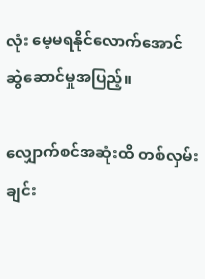လုံး မေ့မရနိုင်လောက်အောင် ဆွဲဆောင်မှုအပြည့်။

လျှောက်စင်အဆုံးထိ တစ်လှမ်းချင်း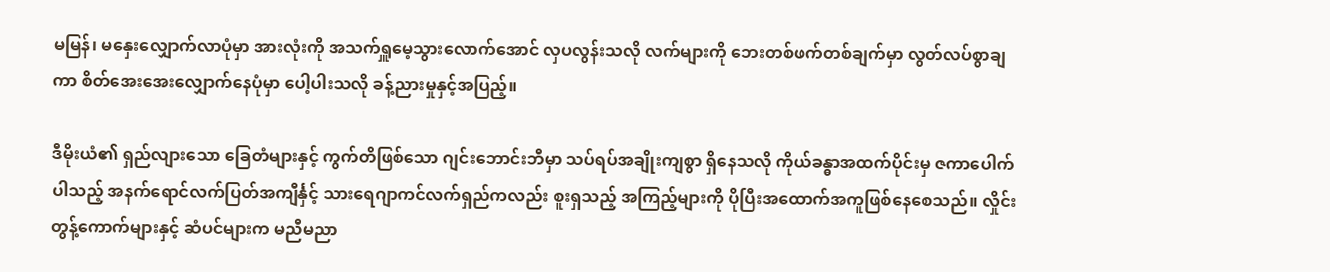မမြန်၊ မနှေးလျှောက်လာပုံမှာ အားလုံးကို အသက်ရှူမေ့သွားလောက်အောင် လှပလွန်းသလို လက်များကို ဘေးတစ်ဖက်တစ်ချက်မှာ လွတ်လပ်စွာချကာ စိတ်အေးအေးလျှောက်နေပုံမှာ ပေါ့ပါးသလို ခန့်ညားမှုနှင့်အပြည့်။

ဒီမိုးယံ၏ ရှည်လျားသော ခြေတံများနှင့် ကွက်တိဖြစ်သော ဂျင်းဘောင်းဘီမှာ သပ်ရပ်အချိုးကျစွာ ရှိနေသလို ကိုယ်ခန္ဓာအထက်ပိုင်းမှ ဇကာပေါက်ပါသည့် အနက်ရောင်လက်ပြတ်အကျီင်္နှင့် သားရေဂျာကင်လက်ရှည်ကလည်း စူးရှသည့် အကြည့်များကို ပိုပြီးအထောက်အကူဖြစ်နေစေသည်။ လှိုင်းတွန့်ကောက်များနှင့် ဆံပင်များက မညီမညာ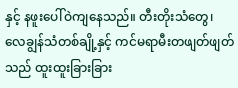နှင့် နဖူးပေါ်ဝဲကျနေသည်။ တီးတိုးသံတွေ၊ လေချွန်သံတစ်ချို့နှင့် ကင်မရာမီးတဖျတ်ဖျတ်သည် ထူးထူးခြားခြား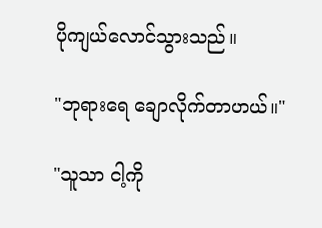ပိုကျယ်လောင်သွားသည်။

"ဘုရားရေ ချောလိုက်တာဟယ်။"

"သူသာ ငါ့ကို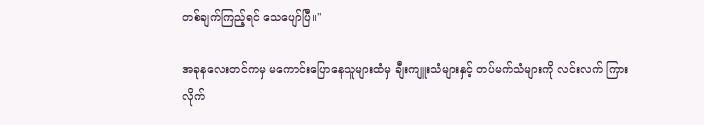တစ်ချက်ကြည့်ရင် သေပျော်ပြီ။"

အခုနလေးတင်ကမှ မကောင်းပြောနေသူများထံမှ ချီးကျူးသံများနှင့် တပ်မက်သံများကို လင်းလက် ကြားလိုက်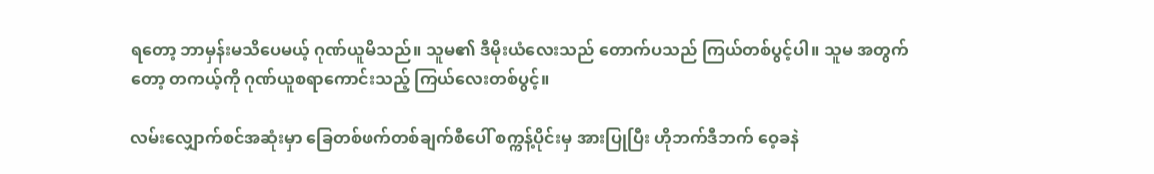ရတော့ ဘာမှန်းမသိပေမယ့် ဂုဏ်ယူမိသည်။ သူမ၏ ဒီမိုးယံလေးသည် တောက်ပသည် ကြယ်တစ်ပွင့်ပါ။ သူမ အတွက်တော့ တကယ့်ကို ဂုဏ်ယူစရာကောင်းသည့် ကြယ်လေးတစ်ပွင့်။

လမ်းလျှောက်စင်အဆုံးမှာ ခြေတစ်ဖက်တစ်ချက်စီပေါ် စက္ကန့်ပိုင်းမှ အားပြုပြီး ဟိုဘက်ဒီဘက် ဝေ့ခနဲ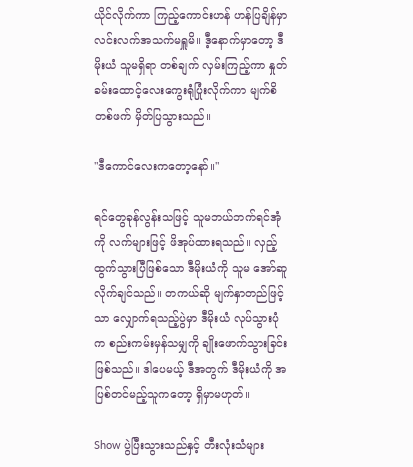ယိုင်လိုက်ကာ ကြည့်ကောင်းဟန် ဟန်ပြချိန်မှာ လင်းလက်အသက်မရှူမိ။ ဒီ့နောက်မှာတော့ ဒီမိုးယံ သူမရှိရာ တစ်ချက် လှမ်းကြည့်ကာ နှုတ်ခမ်းထောင့်လေးကွေးရုံပြုံးလိုက်ကာ မျက်စိတစ်ဖက် မှိတ်ပြသွားသည်။

"ဒီကောင်လေးကတော့နော်။"

ရင်တွေခုန်လွန်းသဖြင့် သူမဘယ်ဘက်ရင်အုံကို လက်များဖြင့် ဖိအုပ်ထားရသည်။ လှည့်ထွက်သွားပြီဖြစ်သော ဒီမိုးယံကို သူမ အော်ဆူလိုက်ချင်သည်။ တကယ်ဆို မျက်နှာတည်ဖြင့်သာ လျှောက်ရသည့်ပွဲမှာ ဒီမိုးယံ လုပ်သွားပုံက စည်းကမ်းမှန်သမျှကို ချိုးဖောက်သွားခြင်းဖြစ်သည်။ ဒါပေမယ့် ဒီအတွက် ဒီမိုးယံကို အပြစ်တင်မည့်သူကတော့ ရှိမှာမဟုတ်။

Show ပွဲပြီးသွားသည်နှင့် တီးလုံးသံများ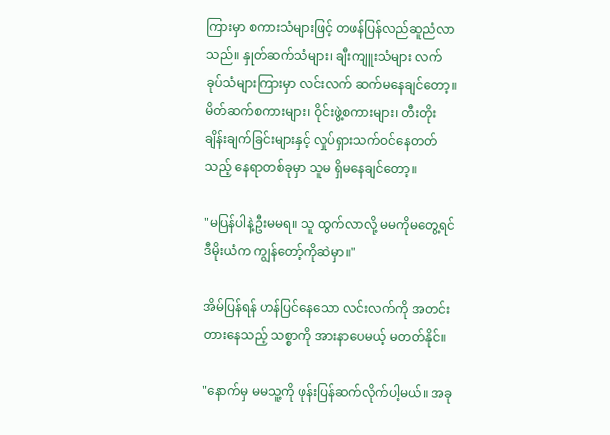ကြားမှာ စကားသံများဖြင့် တဖန်ပြန်လည်ဆူညံလာသည်။ နှုတ်ဆက်သံများ၊ ချီးကျူးသံများ လက်ခုပ်သံများကြားမှာ လင်းလက် ဆက်မနေချင်တော့။ မိတ်ဆက်စကားများ၊ ဝိုင်းဖွဲ့စကားများ၊ တီးတိုးချိန်းချက်ခြင်းများနှင့် လှုပ်ရှားသက်ဝင်နေတတ်သည့် နေရာတစ်ခုမှာ သူမ ရှိမနေချင်တော့။

"မပြန်ပါနဲ့ဦးမမရ။ သူ ထွက်လာလို့ မမကိုမတွေ့ရင် ဒီမိုးယံက ကျွန်တော့်ကိုဆဲမှာ။"

အိမ်ပြန်ရန် ဟန်ပြင်နေသော လင်းလက်ကို အတင်းတားနေသည့် သစ္စာကို အားနာပေမယ့် မတတ်နိုင်။

"နောက်မှ မမသူ့ကို ဖုန်းပြန်ဆက်လိုက်ပါ့မယ်။ အခု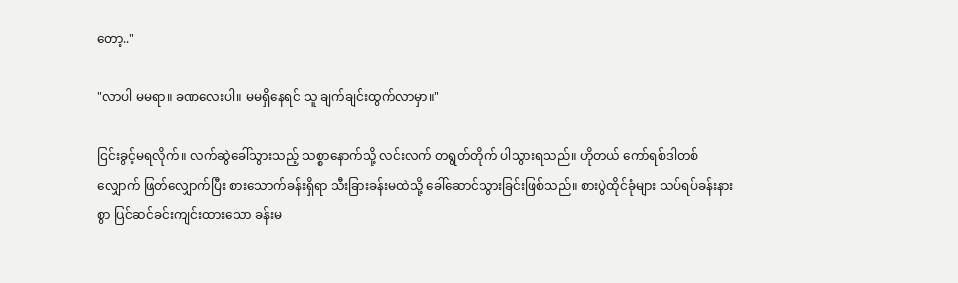တော့.."

"လာပါ မမရာ။ ခဏလေးပါ။ မမရှိနေရင် သူ ချက်ချင်းထွက်လာမှာ။"

ငြင်းခွင့်မရလိုက်။ လက်ဆွဲခေါ်သွားသည့် သစ္စာနောက်သို့ လင်းလက် တရွတ်တိုက် ပါသွားရသည်။ ဟိုတယ် ကော်ရစ်ဒါတစ်လျှောက် ဖြတ်လျှောက်ပြီး စားသောက်ခန်းရှိရာ သီးခြားခန်းမထဲသို့ ခေါ်ဆောင်သွားခြင်းဖြစ်သည်။ စားပွဲထိုင်ခုံများ သပ်ရပ်ခန်းနားစွာ ပြင်ဆင်ခင်းကျင်းထားသော ခန်းမ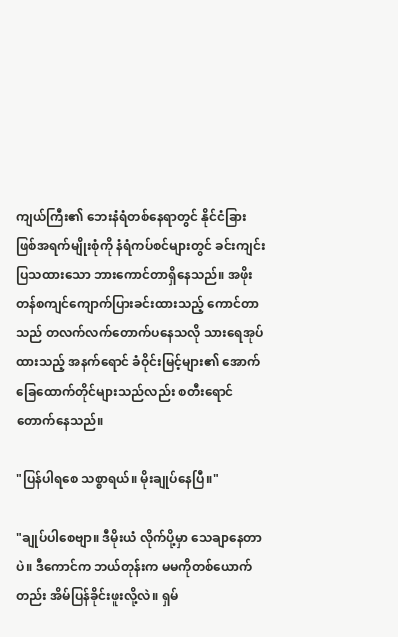ကျယ်ကြီး၏ ဘေးနံရံတစ်နေရာတွင် နိုင်ငံခြားဖြစ်အရက်မျိုးစုံကို နံရံကပ်စင်များတွင် ခင်းကျင်းပြသထားသော ဘားကောင်တာရှိနေသည်။ အဖိုးတန်စကျင်ကျောက်ပြားခင်းထားသည့် ကောင်တာသည် တလက်လက်တောက်ပနေသလို သားရေအုပ်ထားသည့် အနက်ရောင် ခံဝိုင်းမြင့်များ၏ အောက်ခြေထောက်တိုင်များသည်လည်း စတီးရောင်တောက်နေသည်။

"ပြန်ပါရစေ သစ္စာရယ်။ မိုးချုပ်နေပြီ။"

"ချုပ်ပါစေဗျာ။ ဒီမိုးယံ လိုက်ပို့မှာ သေချာနေတာပဲ။ ဒီကောင်က ဘယ်တုန်းက မမကိုတစ်ယောက်တည်း အိမ်ပြန်ခိုင်းဖူးလို့လဲ။ ရှမ်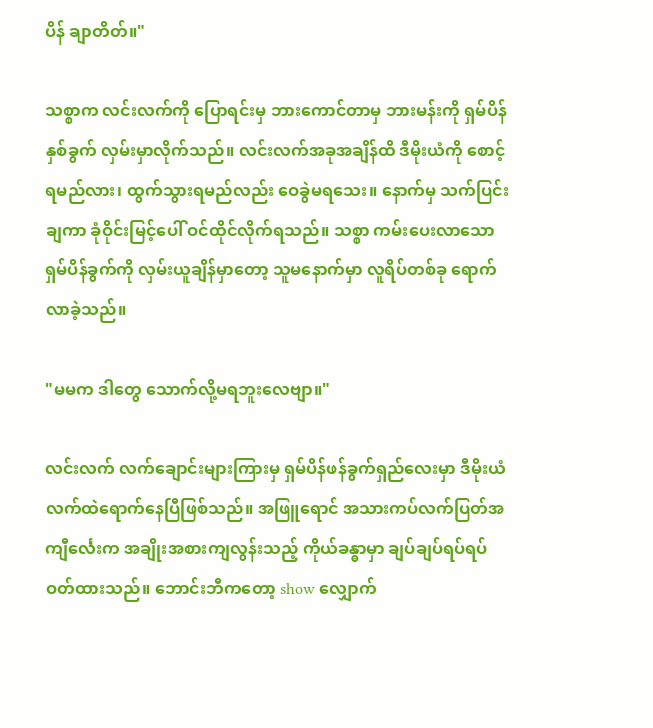ပိန် ချာတိတ်။"

သစ္စာက လင်းလက်ကို ပြောရင်းမှ ဘားကောင်တာမှ ဘားမန်းကို ရှမ်ပိန်နှစ်ခွက် လှမ်းမှာလိုက်သည်။ လင်းလက်အခုအချိန်ထိ ဒီမိုးယံကို စောင့်ရမည်လား၊ ထွက်သွားရမည်လည်း ဝေခွဲမရသေး။ နောက်မှ သက်ပြင်းချကာ ခုံဝိုင်းမြင့်ပေါ် ဝင်ထိုင်လိုက်ရသည်။ သစ္စာ ကမ်းပေးလာသော ရှမ်ပိန်ခွက်ကို လှမ်းယူချိန်မှာတော့ သူမနောက်မှာ လူရိပ်တစ်ခု ရောက်လာခဲ့သည်။

"မမက ဒါတွေ သောက်လို့မရဘူးလေဗျာ။"

လင်းလက် လက်ချောင်းများကြားမှ ရှမ်ပိန်ဖန်ခွက်ရှည်လေးမှာ ဒီမိုးယံ လက်ထဲရောက်နေပြီဖြစ်သည်။ အဖြူရောင် အသားကပ်လက်ပြတ်အကျီင်္လေးက အချိုးအစားကျလွန်းသည့် ကိုယ်ခန္ဓာမှာ ချပ်ချပ်ရပ်ရပ် ဝတ်ထားသည်။ ဘောင်းဘီကတော့ show လျှောက်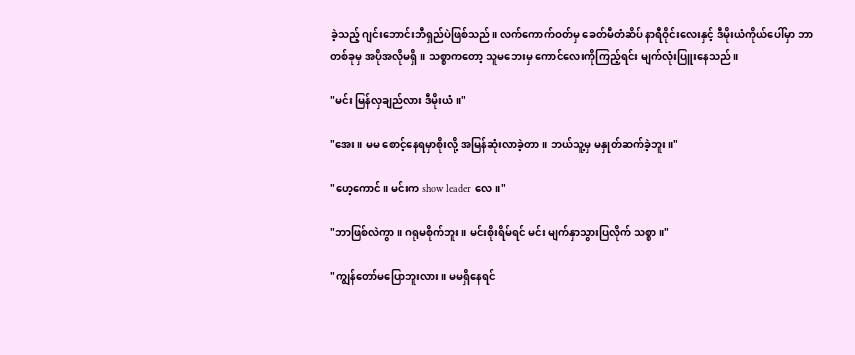ခဲ့သည့် ဂျင်းဘောင်းဘီရှည်ပဲဖြစ်သည်။ လက်ကောက်ဝတ်မှ ခေတ်မီတံဆိပ် နာရီဝိုင်းလေးနှင့် ဒီမိုးယံကိုယ်ပေါ်မှာ ဘာတစ်ခုမှ အပိုအလိုမရှိ။ သစ္စာကတော့ သူမဘေးမှ ကောင်လေးကိုကြည့်ရင်း မျက်လုံးပြူးနေသည်။

"မင်း မြန်လှချည်လား ဒီမိုးယံ။"

"အေး။ မမ စောင့်နေရမှာစိုးလို့ အမြန်ဆုံးလာခဲ့တာ။ ဘယ်သူ့မှ မနှုတ်ဆက်ခဲ့ဘူး။"

"ဟေ့ကောင်။ မင်းက show leader လေ။"

"ဘာဖြစ်လဲကွာ။ ဂရုမစိုက်ဘူး။ မင်းစိုးရိမ်ရင် မင်း မျက်နှာသွားပြလိုက် သစ္စာ။"

"ကျွန်တော်မပြောဘူးလား။ မမရှိနေရင်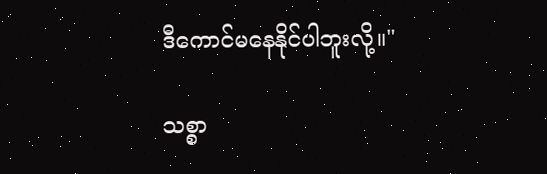ဒီကောင်မနေနိုင်ပါဘူးလို့။"

သစ္စာ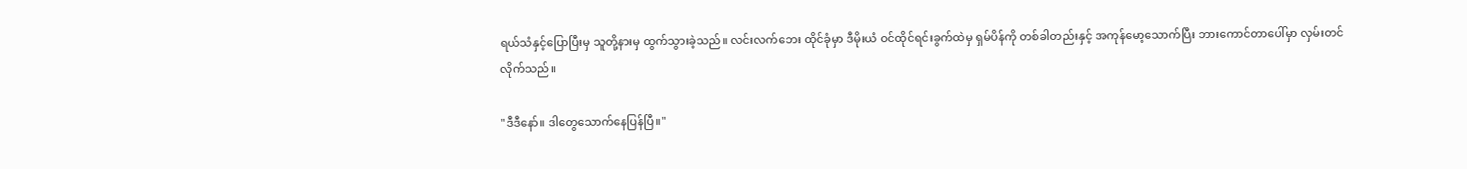ရယ်သံနှင့်ပြောပြီးမှ သူတို့နားမှ ထွက်သွားခဲ့သည်။ လင်းလက်ဘေး ထိုင်ခုံမှာ ဒီမိုးယံ ဝင်ထိုင်ရင်းခွက်ထဲမှ ရှမ်ပိန်ကို တစ်ခါတည်းနှင့် အကုန်မော့သောက်ပြီး ဘားကောင်တာပေါ်မှာ လှမ်းတင်လိုက်သည်။

"ဒီဒီနော်။ ဒါတွေသောက်နေပြန်ပြီ။"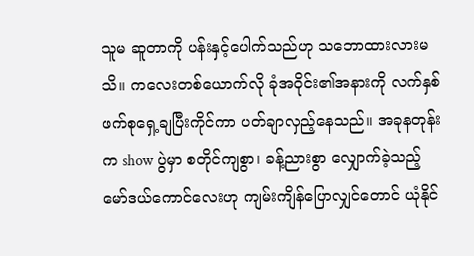သူမ ဆူတာကို ပန်းနှင့်ပေါက်သည်ဟု သဘောထားလားမသိ။ ကလေးတစ်ယောက်လို ခုံအဝိုင်း၏အနားကို လက်နှစ်ဖက်စုရှေ့ချပြီးကိုင်ကာ ပတ်ချာလှည့်နေသည်။ အခုနတုန်းက show ပွဲမှာ စတိုင်ကျစွာ၊ ခန့်ညားစွာ လျှောက်ခဲ့သည့် မော်ဒယ်ကောင်လေးဟု ကျမ်းကျိန်ပြောလျှင်တောင် ယုံနိုင်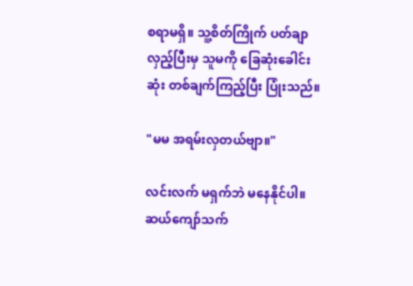စရာမရှိ။ သူ့စိတ်ကြိုက် ပတ်ချာလှည့်ပြီးမှ သူမကို ခြေဆုံးခေါင်းဆုံး တစ်ချက်ကြည့်ပြီး ပြုံးသည်။

"မမ အရမ်းလှတယ်ဗျာ။"

လင်းလက် မရှက်ဘဲ မနေနိုင်ပါ။ ဆယ်ကျော်သက်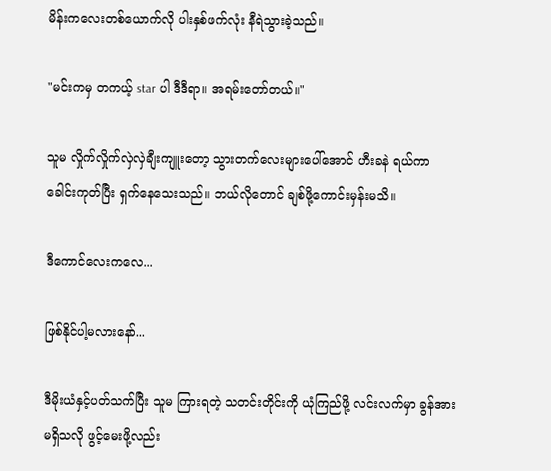မိန်းကလေးတစ်ယောက်လို ပါးနှစ်ဖက်လုံး နီရဲသွားခဲ့သည်။

"မင်းကမှ တကယ့် star ပါ ဒီဒီရာ။ အရမ်းတော်တယ်။"

သူမ လှိုက်လှိုက်လှဲလှဲချီးကျူးတော့ သွားတက်လေးများပေါ်အောင် ဟီးခနဲ ရယ်ကာ ခေါင်းကုတ်ပြီး ရှက်နေသေးသည်။ ဘယ်လိုတောင် ချစ်ဖို့ကောင်းမှန်းမသိ။

ဒီကောင်လေးကလေ...

ဖြစ်နိုင်ပါ့မလားနော်...

ဒီမိုးယံနှင့်ပတ်သက်ပြီး သူမ ကြားရတဲ့ သတင်းတိုင်းကို ယုံကြည်ဖို့ လင်းလက်မှာ ခွန်အားမရှိသလို ဖွင့်မေးဖို့လည်း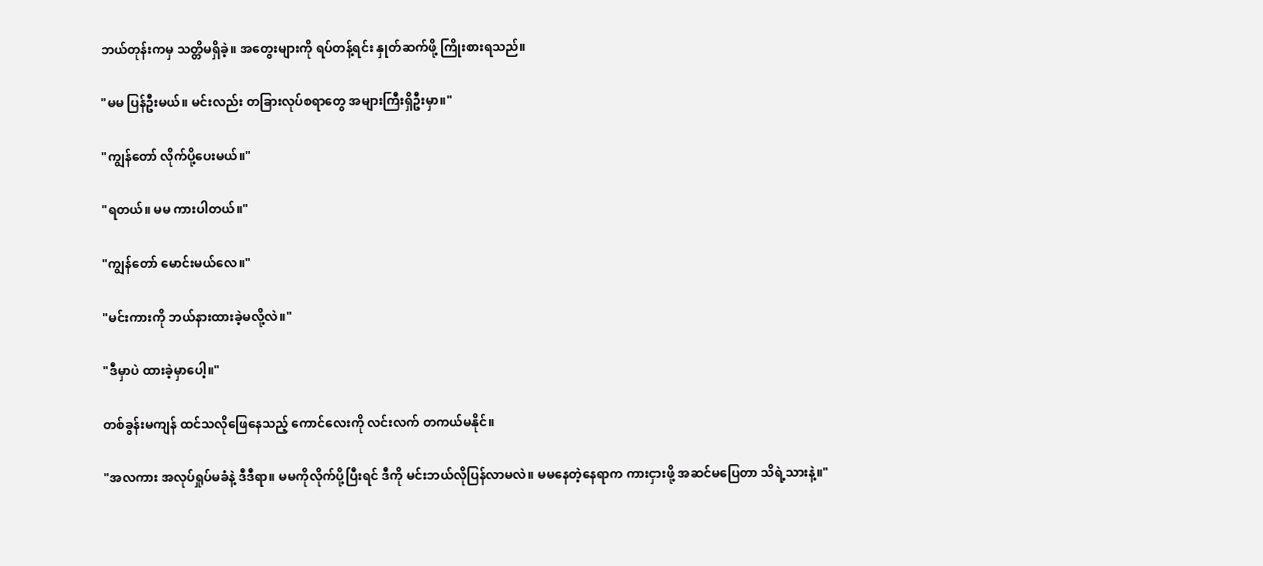ဘယ်တုန်းကမှ သတ္တိမရှိခဲ့။ အတွေးများကို ရပ်တန့်ရင်း နှုတ်ဆက်ဖို့ ကြိုးစားရသည်။

"မမ ပြန်ဦးမယ်။ မင်းလည်း တခြားလုပ်စရာတွေ အများကြီးရှိဦးမှာ။"

"ကျွန်တော် လိုက်ပို့ပေးမယ်။"

"ရတယ်။ မမ ကားပါတယ်။"

"ကျွန်တော် မောင်းမယ်လေ။"

"မင်းကားကို ဘယ်နားထားခဲ့မလို့လဲ။"

"ဒီမှာပဲ ထားခဲ့မှာပေါ့။"

တစ်ခွန်းမကျန် ထင်သလိုဖြေနေသည့် ကောင်လေးကို လင်းလက် တကယ်မနိုင်။

"အလကား အလုပ်ရှုပ်မခံနဲ့ ဒီဒီရာ။ မမကိုလိုက်ပို့ပြီးရင် ဒီကို မင်းဘယ်လိုပြန်လာမလဲ။ မမနေတဲ့နေရာက ကားငှားဖို့ အဆင်မပြေတာ သိရဲ့သားနဲ့။"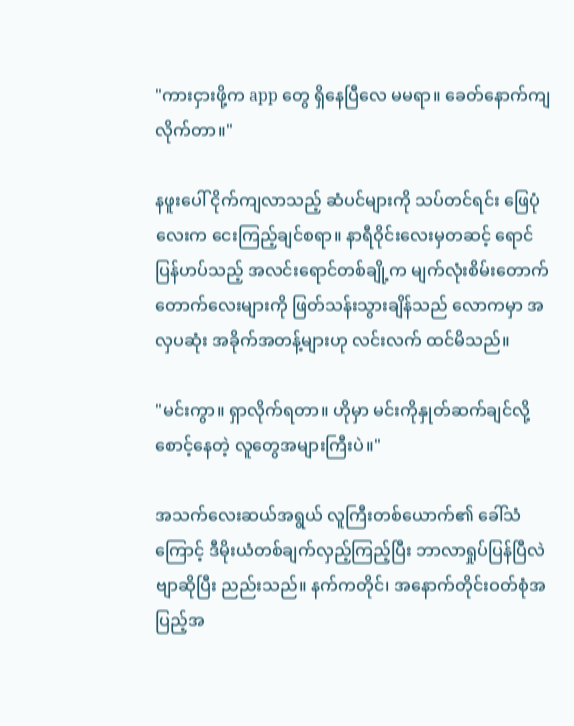"ကားငှားဖို့က app တွေ ရှိနေပြီလေ မမရာ။ ခေတ်နောက်ကျလိုက်တာ။"

နဖူးပေါ် ငိုက်ကျလာသည့် ဆံပင်များကို သပ်တင်ရင်း ဖြေပုံလေးက ငေးကြည့်ချင်စရာ။ နာရီဝိုင်းလေးမှတဆင့် ရောင်ပြန်ဟပ်သည့် အလင်းရောင်တစ်ချို့က မျက်လုံးစိမ်းတောက်တောက်လေးများကို ဖြတ်သန်းသွားချိန်သည် လောကမှာ အလှပဆုံး အခိုက်အတန့်များဟု လင်းလက် ထင်မိသည်။

"မင်းကွာ။ ရှာလိုက်ရတာ။ ဟိုမှာ မင်းကိုနှုတ်ဆက်ချင်လို့ စောင့်နေတဲ့ လူတွေအများကြီးပဲ။"

အသက်လေးဆယ်အရွယ် လူကြီးတစ်ယောက်၏ ခေါ်သံကြောင့် ဒီမိုးယံတစ်ချက်လှည့်ကြည့်ပြီး ဘာလာရှုပ်ပြန်ပြီလဲဗျာဆိုပြီး ညည်းသည်။ နက်ကတိုင်၊ အနောက်တိုင်းဝတ်စုံအပြည့်အ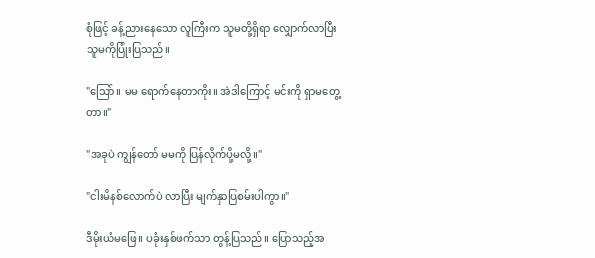စုံဖြင့် ခန့်ညားနေသော လူကြီးက သူမတို့ရှိရာ လျှောက်လာပြီး သူမကိုပြုံးပြသည်။

"သြော်။ မမ ရောက်နေတာကိုး။ အဲဒါကြောင့် မင်းကို ရှာမတွေ့တာ။"

"အခုပဲ ကျွန်တော် မမကို ပြန်လိုက်ပို့မလို့။"

"ငါးမိနစ်လောက်ပဲ လာပြီး မျက်နှာပြစမ်းပါကွာ။"

ဒီမိုးယံမဖြေ။ ပခုံးနှစ်ဖက်သာ တွန့်ပြသည်။ ပြောသည့်အ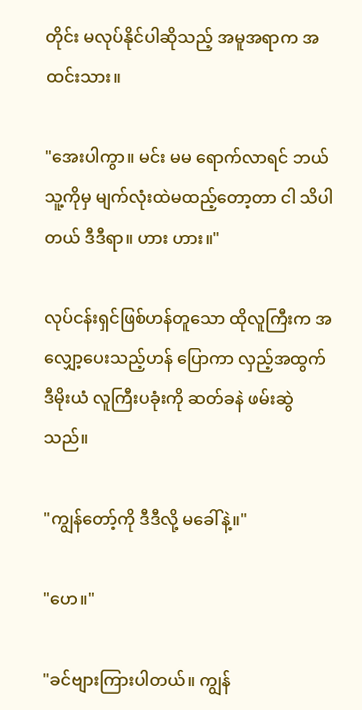တိုင်း မလုပ်နိုင်ပါဆိုသည့် အမူအရာက အထင်းသား။

"အေးပါကွာ။ မင်း မမ ရောက်လာရင် ဘယ်သူ့ကိုမှ မျက်လုံးထဲမထည့်တော့တာ ငါ သိပါတယ် ဒီဒီရာ။ ဟား ဟား။"

လုပ်ငန်းရှင်ဖြစ်ဟန်တူသော ထိုလူကြီးက အလျှော့ပေးသည့်ဟန် ပြောကာ လှည့်အထွက် ဒီမိုးယံ လူကြီးပခုံးကို ဆတ်ခနဲ ဖမ်းဆွဲသည်။

"ကျွန်တော့်ကို ဒီဒီလို့ မခေါ်နဲ့။"

"ဟေ။"

"ခင်ဗျားကြားပါတယ်။ ကျွန်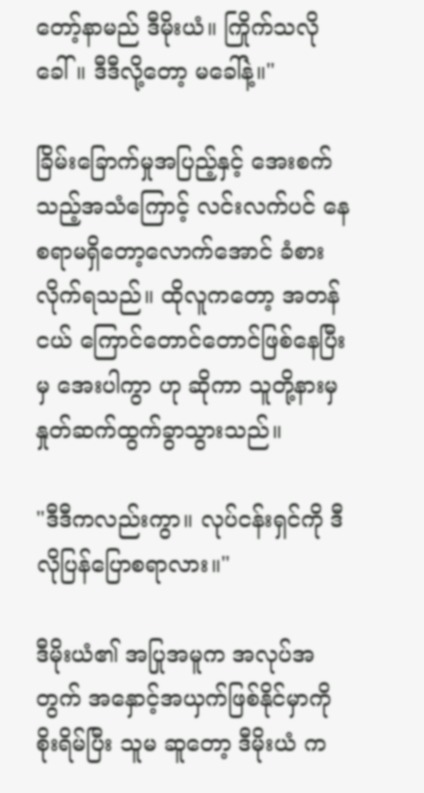တော့်နာမည် ဒီမိုးယံ။ ကြိုက်သလိုခေါ်။ ဒီဒီလို့တော့ မခေါ်နဲ့။"

ခြိမ်းခြောက်မှုအပြည့်နှင့် အေးစက်သည့်အသံကြောင့် လင်းလက်ပင် နေစရာမရှိတော့လောက်အောင် ခံစားလိုက်ရသည်။ ထိုလူကတော့ အတန်ငယ် ကြောင်တောင်တောင်ဖြစ်နေပြီးမှ အေးပါကွာ ဟု ဆိုကာ သူတို့နားမှ နှုတ်ဆက်ထွက်ခွာသွားသည်။

"ဒီဒီကလည်းကွာ။ လုပ်ငန်းရှင်ကို ဒီလိုပြန်ပြောစရာလား။"

ဒီမိုးယံ၏ အပြုအမူက အလုပ်အတွက် အနှောင့်အယှက်ဖြစ်နိုင်မှာကို စိုးရိမ်ပြီး သူမ ဆူတော့ ဒီမိုးယံ က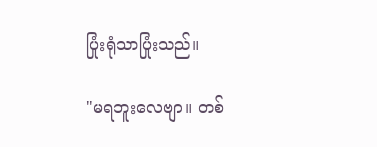ပြုံးရုံသာပြုံးသည်။

"မရဘူးလေဗျာ။ တစ်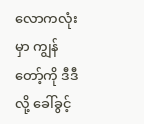လောကလုံးမှာ ကျွန်တော့်ကို ဒီဒီလို့ ခေါ်ခွင့်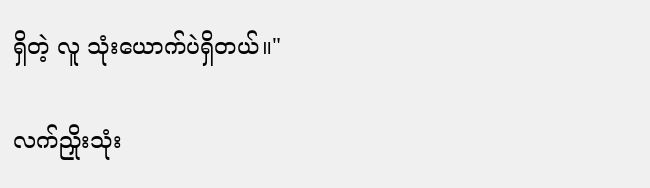ရှိတဲ့ လူ သုံးယောက်ပဲရှိတယ်။"

လက်ညှိုးသုံး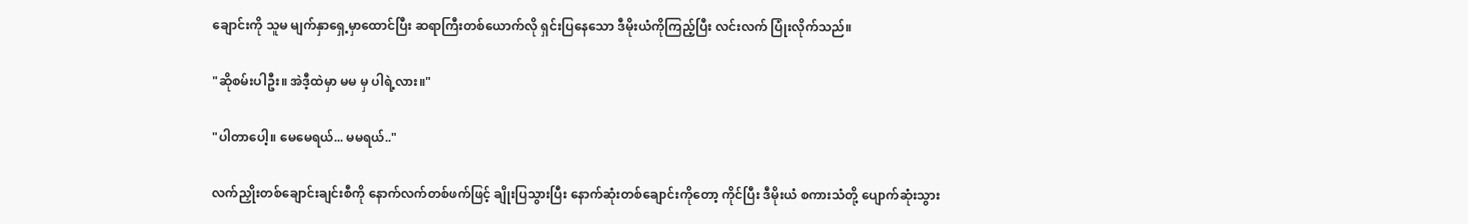ချောင်းကို သူမ မျက်နှာရှေ့မှာထောင်ပြီး ဆရာကြီးတစ်ယောက်လို ရှင်းပြနေသော ဒီမိုးယံကိုကြည့်ပြီး လင်းလက် ပြုံးလိုက်သည်။

"ဆိုစမ်းပါဦး။ အဲဒီ့ထဲမှာ မမ မှ ပါရဲ့လား။"

"ပါတာပေါ့။ မေမေရယ်... မမရယ်.."

လက်ညှိုးတစ်ချောင်းချင်းစီကို နောက်လက်တစ်ဖက်ဖြင့် ချိုးပြသွားပြီး နောက်ဆုံးတစ်ချောင်းကိုတော့ ကိုင်ပြီး ဒီမိုးယံ စကားသံတို့ ပျောက်ဆုံးသွား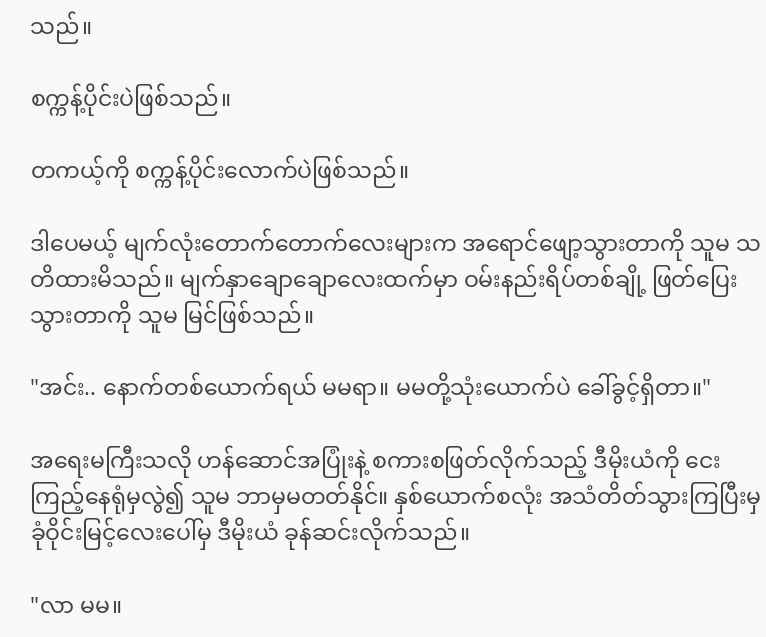သည်။

စက္ကန့်ပိုင်းပဲဖြစ်သည်။

တကယ့်ကို စက္ကန့်ပိုင်းလောက်ပဲဖြစ်သည်။

ဒါပေမယ့် မျက်လုံးတောက်တောက်လေးများက အရောင်ဖျော့သွားတာကို သူမ သတိထားမိသည်။ မျက်နှာချောချောလေးထက်မှာ ဝမ်းနည်းရိပ်တစ်ချို့ ဖြတ်ပြေးသွားတာကို သူမ မြင်ဖြစ်သည်။

"အင်း.. နောက်တစ်ယောက်ရယ် မမရာ။ မမတို့သုံးယောက်ပဲ ခေါ်ခွင့်ရှိတာ။"

အရေးမကြီးသလို ဟန်ဆောင်အပြုံးနဲ့ စကားစဖြတ်လိုက်သည့် ဒီမိုးယံကို ငေးကြည့်နေရုံမှလွဲ၍ သူမ ဘာမှမတတ်နိုင်။ နှစ်ယောက်စလုံး အသံတိတ်သွားကြပြီးမှ ခုံဝိုင်းမြင့်လေးပေါ်မှ ဒီမိုးယံ ခုန်ဆင်းလိုက်သည်။

"လာ မမ။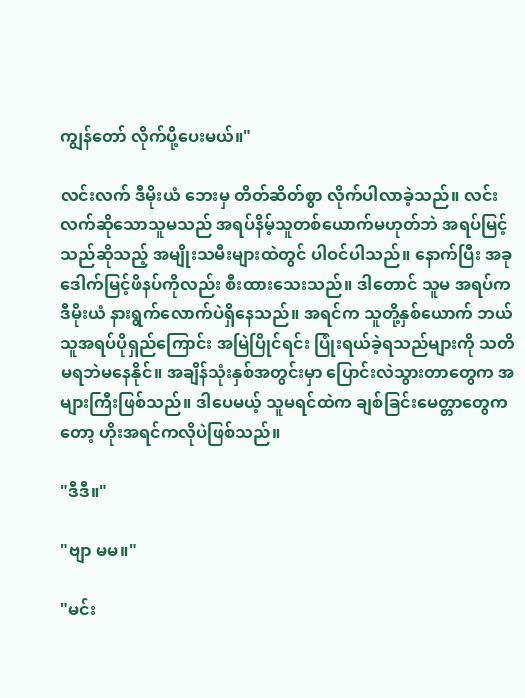ကျွန်တော် လိုက်ပို့ပေးမယ်။"

လင်းလက် ဒီမိုးယံ ဘေးမှ တိတ်ဆိတ်စွာ လိုက်ပါလာခဲ့သည်။ လင်းလက်ဆိုသောသူမသည် အရပ်နိမ့်သူတစ်ယောက်မဟုတ်ဘဲ အရပ်မြင့်သည်ဆိုသည့် အမျိုးသမီးများထဲတွင် ပါဝင်ပါသည်။ နောက်ပြီး အခု ဒေါက်မြင့်ဖိနပ်ကိုလည်း စီးထားသေးသည်။ ဒါတောင် သူမ အရပ်က ဒီမိုးယံ နားရွက်လောက်ပဲရှိနေသည်။ အရင်က သူတို့နှစ်ယောက် ဘယ်သူအရပ်ပိုရှည်ကြောင်း အမြဲပြိုင်ရင်း ပြုံးရယ်ခဲ့ရသည်များကို သတိမရဘဲမနေနိုင်။ အချိန်သုံးနှစ်အတွင်းမှာ ပြောင်းလဲသွားတာတွေက အများကြီးဖြစ်သည်။ ဒါပေမယ့် သူမရင်ထဲက ချစ်ခြင်းမေတ္တာတွေကတော့ ဟိုးအရင်ကလိုပဲဖြစ်သည်။

"ဒီဒီ။"

"ဗျာ မမ။"

"မင်း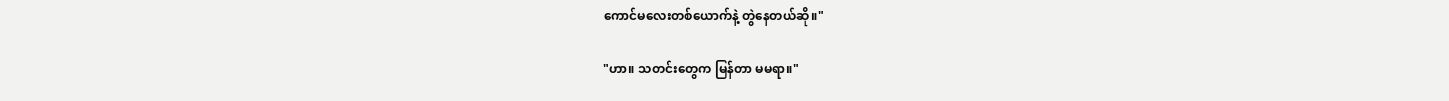ကောင်မလေးတစ်ယောက်နဲ့ တွဲနေတယ်ဆို။"

"ဟာ။ သတင်းတွေက မြန်တာ မမရာ။"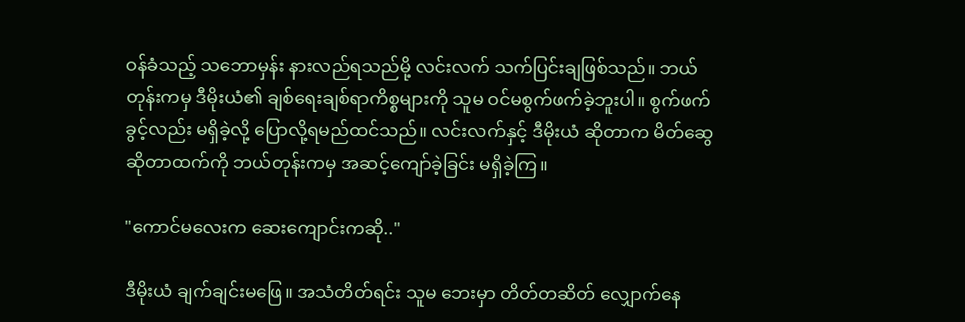ဝန်ခံသည့် သဘောမှန်း နားလည်ရသည်မို့ လင်းလက် သက်ပြင်းချဖြစ်သည်။ ဘယ်တုန်းကမှ ဒီမိုးယံ၏ ချစ်ရေးချစ်ရာကိစ္စများကို သူမ ဝင်မစွက်ဖက်ခဲ့ဘူးပါ။ စွက်ဖက်ခွင့်လည်း မရှိခဲ့လို့ ပြောလို့ရမည်ထင်သည်။ လင်းလက်နှင့် ဒီမိုးယံ ဆိုတာက မိတ်ဆွေဆိုတာထက်ကို ဘယ်တုန်းကမှ အဆင့်ကျော်ခဲ့ခြင်း မရှိခဲ့ကြ။

"ကောင်မလေးက ဆေးကျောင်းကဆို.."

ဒီမိုးယံ ချက်ချင်းမဖြေ။ အသံတိတ်ရင်း သူမ ဘေးမှာ တိတ်တဆိတ် လျှောက်နေ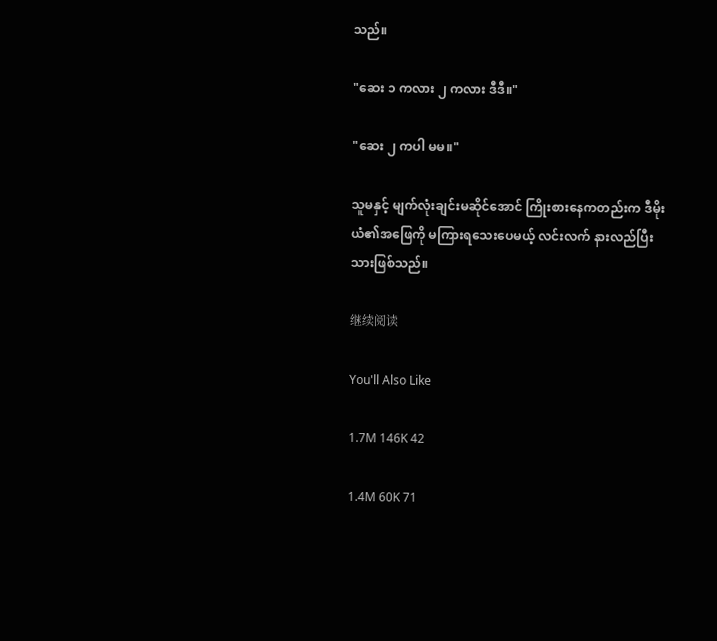သည်။

"ဆေး ၁ ကလား ၂ ကလား ဒီဒီ။"

"ဆေး ၂ ကပါ မမ။"

သူမနှင့် မျက်လုံးချင်းမဆိုင်အောင် ကြိုးစားနေကတည်းက ဒီမိုးယံ၏အဖြေကို မကြားရသေးပေမယ့် လင်းလက် နားလည်ပြီးသားဖြစ်သည်။

继续阅读

You'll Also Like

1.7M 146K 42

1.4M 60K 71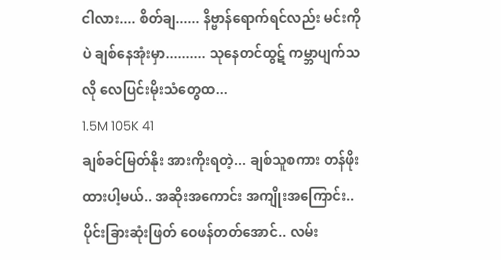ငါလား.... စိတ်ချ...... နိဗ္ဗာန်ရောက်ရင်လည်း မင်းကိုပဲ ချစ်နေအုံးမှာ.......... သုနေတင်ထွဋ် ကမ္ဘာပျက်သလို လေပြင်းမိုးသံတွေထ...
1.5M 105K 41
ချစ်ခင်မြတ်နိုး အားကိုးရတဲ့... ချစ်သူစကား တန်ဖိုးထားပါ့မယ်.. အဆိုးအကောင်း အကျိုးအကြောင်း.. ပိုင်းခြားဆုံးဖြတ် ဝေဖန်တတ်အောင်.. လမ်း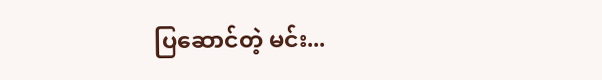ပြဆောင်တဲ့ မင်း...